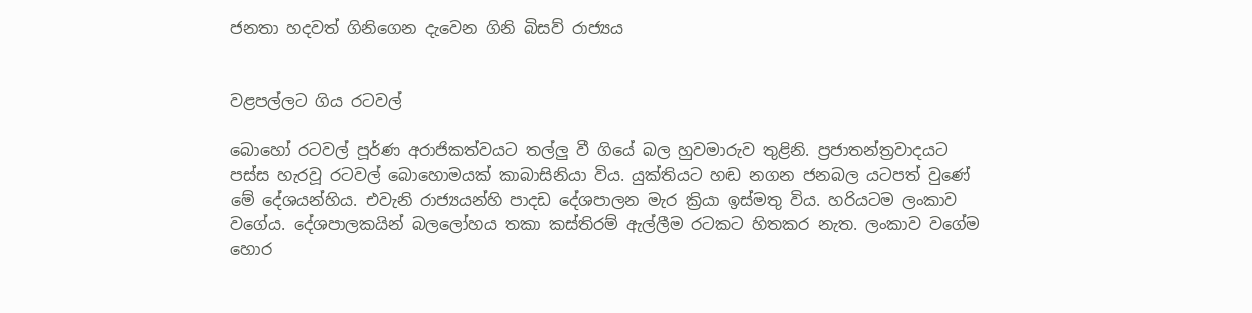ජනතා හදවත් ගිනිගෙන දැවෙන ගිනි බිසව් රාජ්‍යය


වළපල්ලට ගිය රටවල්

බොහෝ රටවල් පූර්ණ අරාජිකත්වයට තල්ලු වී ගියේ බල හුවමාරුව තුළිනි. ප්‍රජාතන්ත්‍රවාදයට පස්ස හැරවූ රටවල් බොහොමයක් කාබාසිනියා විය. යුක්තියට හඬ නගන ජනබල යටපත් වුණේ මේ දේශයන්හිය. එවැනි රාජ්‍යයන්හි පාදඩ දේශපාලන මැර ක්‍රියා ඉස්මතු විය. හරියටම ලංකාව වගේය. දේශපාලකයින් බලලෝහය තකා කස්තිරම් ඇල්ලීම රටකට හිතකර නැත. ලංකාව වගේම හොර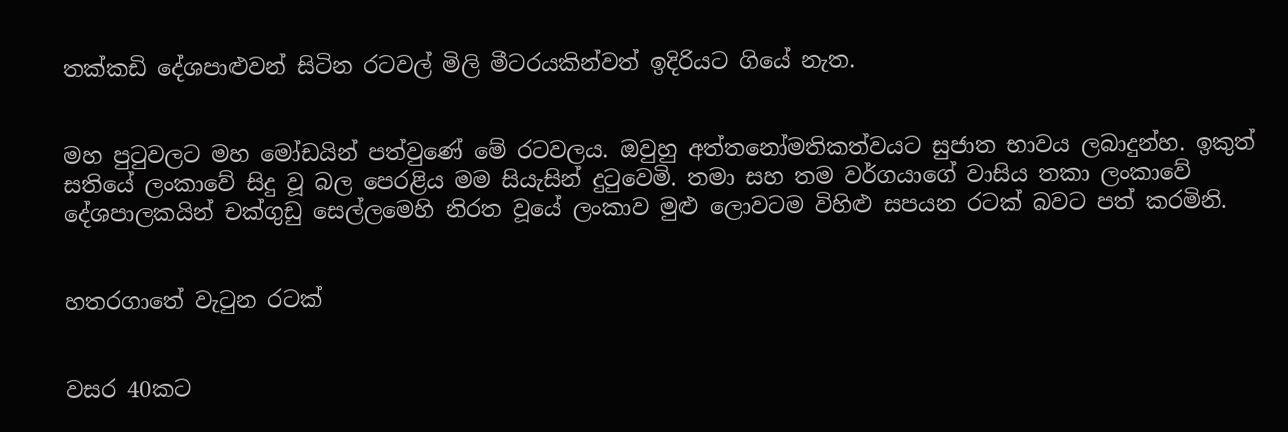තක්කඩි දේශපාළුවන් සිටින රටවල් මිලි මීටරයකින්වත් ඉදිරියට ගියේ නැත.


මහ පුටුවලට මහ මෝඩයින් පත්වුණේ මේ රටවලය. ඔවුහු අත්තනෝමතිකත්වයට සුජාත භාවය ලබාදුන්හ. ඉකුත් සතියේ ලංකාවේ සිදු වූ බල පෙරළිය මම සියැසින් දුටුවෙමි. තමා සහ තම වර්ගයාගේ වාසිය තකා ලංකාවේ දේශපාලකයින් චක්ගුඩු සෙල්ලමෙහි නිරත වූයේ ලංකාව මුළු ලොවටම විහිළු සපයන රටක් බවට පත් කරමිනි.


හතරගාතේ වැටුන රටක්


වසර 40කට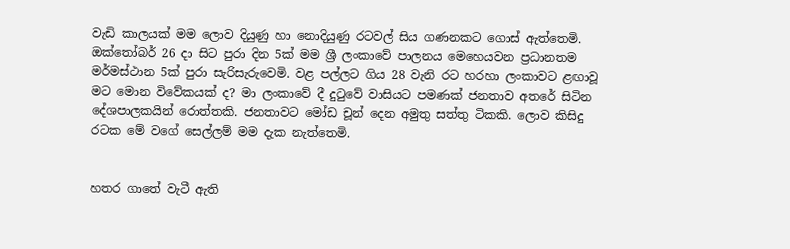වැඩි කාලයක් මම ලොව දියුණු හා නොදියුණු රටවල් සිය ගණනකට ගොස් ඇත්තෙමි. ඔක්තෝබර් 26 දා සිට පුරා දින 5ක් මම ශ්‍රී ලංකාවේ පාලනය මෙහෙයවන ප්‍රධානතම මර්මස්ථාන 5ක් පුරා සැරිසැරුවෙමි. වළ පල්ලට ගිය 28 වැනි රට හරහා ලංකාවට ළඟාවූ මට මොන විවේකයක් ද? මා ලංකාවේ දී දුටුවේ වාසියට පමණක් ජනතාව අතරේ සිටින දේශපාලකයින් රොත්තකි. ජනතාවට මෝඩ චූන් දෙන අමුතු සත්තු ටිකකි. ලොව කිසිදු රටක මේ වගේ සෙල්ලම් මම දැක නැත්තෙමි.


හතර ගාතේ වැටී ඇති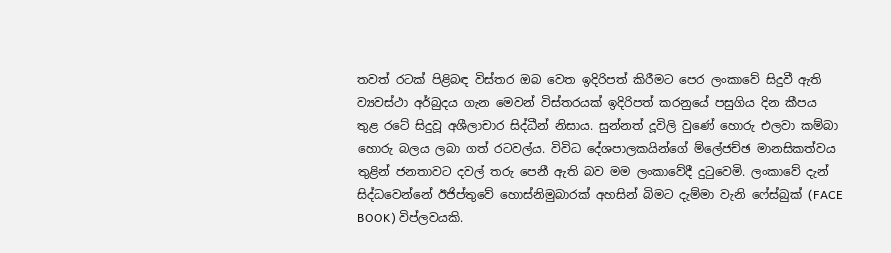තවත් රටක් පිළිබඳ විස්තර ඔබ වෙත ඉදිරිපත් කිරීමට පෙර ලංකාවේ සිදුවී ඇති ව්‍යවස්ථා අර්බුදය ගැන මෙවන් විස්තරයක් ඉදිරිපත් කරනුයේ පසුගිය දින කීපය තුළ රටේ සිදුවූ අශීලාචාර සිද්ධීන් නිසාය. සුන්නත් දූවිලි වුණේ හොරු එලවා කම්බා හොරු බලය ලබා ගත් රටවල්ය. විවිධ දේශපාලකයින්ගේ ම්ලේජච්ඡ මානසිකත්වය තුළින් ජනතාවට දවල් තරු පෙනී ඇති බව මම ලංකාවේදී දුටුවෙමි. ලංකාවේ දැන් සිද්ධවෙන්නේ ඊජිප්තුවේ හොස්නිමුබාරක් අහසින් බිමට දැම්මා වැනි ෆේස්බුක් (FACE BOOK) විප්ලවයකි.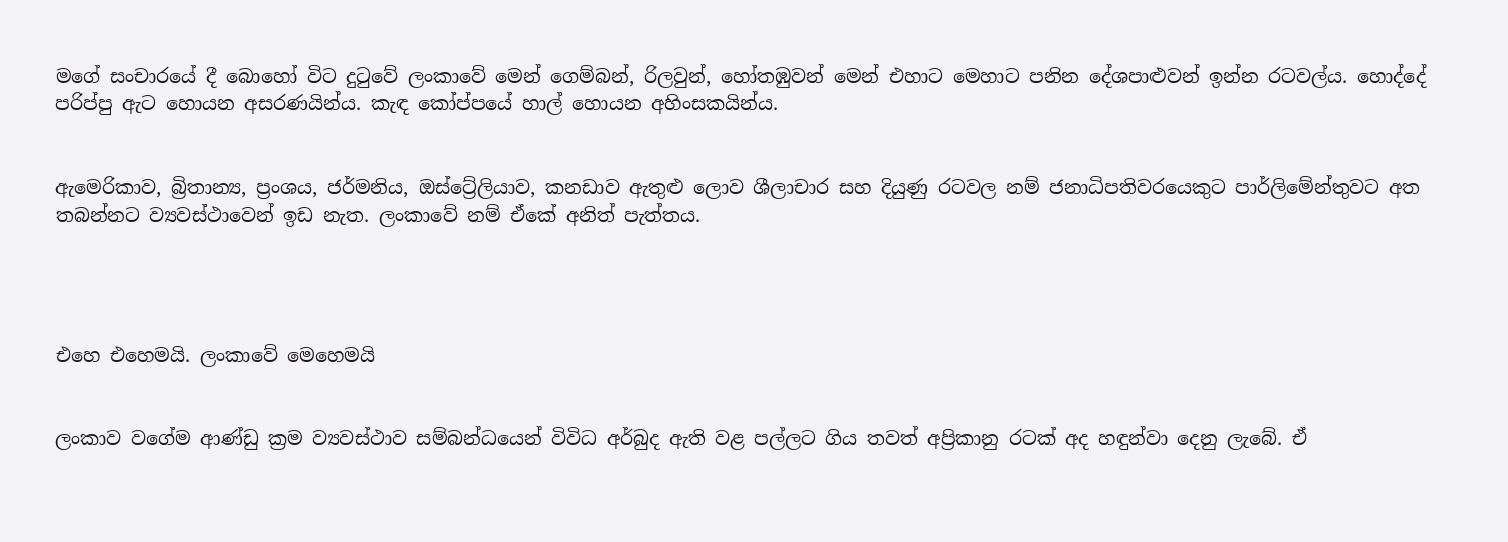මගේ සංචාරයේ දී බොහෝ විට දුටුවේ ලංකාවේ මෙන් ගෙම්බන්, රිලවුන්, හෝතඹුවන් මෙන් එහාට මෙහාට පනින දේශපාළුවන් ඉන්න රටවල්ය. හොද්දේ පරිප්පු ඇට හොයන අසරණයින්ය. කැඳ කෝප්පයේ හාල් හොයන අහිංසකයින්ය.


ඇමෙරිකාව, බ්‍රිතාන්‍ය, ප්‍රංශය, ජර්මනිය, ඔස්ට්‍රේලියාව, කනඩාව ඇතුළු ලොව ශීලාචාර සහ දියුණු රටවල නම් ජනාධිපතිවරයෙකුට පාර්ලිමේන්තුවට අත තබන්නට ව්‍යවස්ථාවෙන් ඉඩ නැත. ලංකාවේ නම් ඒකේ අනිත් පැත්තය.




එහෙ එහෙමයි. ලංකාවේ මෙහෙමයි


ලංකාව වගේම ආණ්ඩු ක්‍රම ව්‍යවස්ථාව සම්බන්ධයෙන් විවිධ අර්බුද ඇති වළ පල්ලට ගිය තවත් අප්‍රිකානු රටක් අද හඳුන්වා දෙනු ලැබේ. ඒ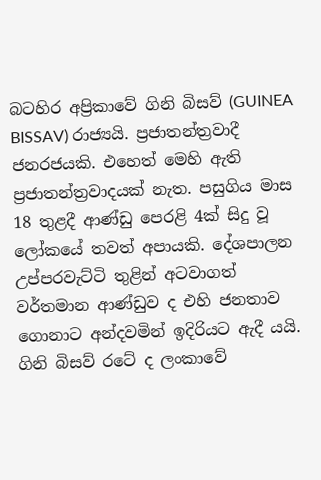බටහිර අප්‍රිකාවේ ගිනි බිසව් (GUINEA BISSAV) රාජ්‍යයි. ප්‍රජාතන්ත්‍රවාදී ජනරජයකි. එහෙත් මෙහි ඇති ප්‍රජාතන්ත්‍රවාදයක් නැත. පසුගිය මාස 18 තුළදී ආණ්ඩු පෙරළි 4ක් සිදු වූ ලෝකයේ තවත් අපායකි. දේශපාලන උප්පරවැට්ටි තුළින් අටවාගත් වර්තමාන ආණ්ඩුව ද එහි ජනතාව ගොනාට අන්දවමින් ඉදිරියට ඇදී යයි. ගිනි බිසව් රටේ ද ලංකාවේ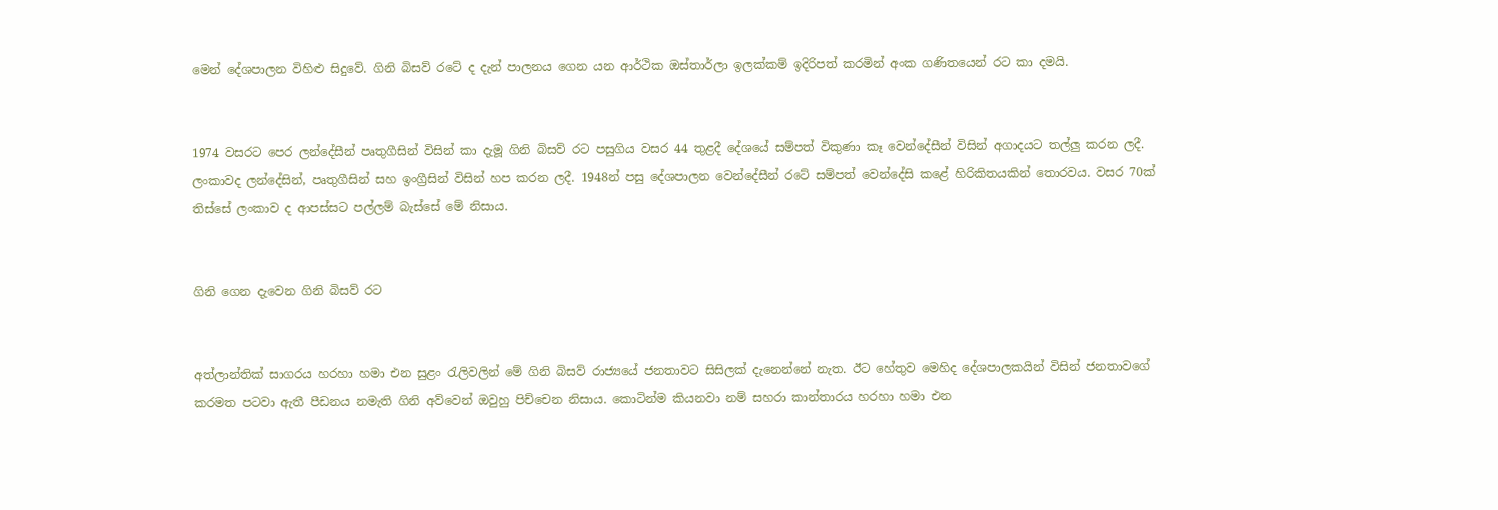මෙන් දේශපාලන විහිළු සිදුවේ. ගිනි බිසව් රටේ ද දැන් පාලනය ගෙන යන ආර්ථික ඔස්තාර්ලා ඉලක්කම් ඉදිරිපත් කරමින් අංක ගණිතයෙන් රට කා දමයි.


1974 වසරට පෙර ලන්දේසීන් පෘතුගීසින් විසින් කා දැමූ ගිනි බිසව් රට පසුගිය වසර 44 තුළදී දේශයේ සම්පත් විකුණා කෑ වෙන්දේසීන් විසින් අගාදයට තල්ලු කරන ලදී. ලංකාවද ලන්දේසින්, පෘතුගීසින් සහ ඉංග්‍රීසින් විසින් හප කරන ලදී. 1948න් පසු දේශපාලන වෙන්දේසීන් රටේ සම්පත් වෙන්දේසි කළේ හිරිකිතයකින් තොරවය. වසර 70ක් තිස්සේ ලංකාව ද ආපස්සට පල්ලම් බැස්සේ මේ නිසාය.


ගිනි ගෙන දැවෙන ගිනි බිසව් රට


අත්ලාන්තික් සාගරය හරහා හමා එන සුළං රැලිවලින් මේ ගිනි බිසව් රාජ්‍යයේ ජනතාවට සිසිලක් දැනෙන්නේ නැත. ඊට හේතුව මෙහිද දේශපාලකයින් විසින් ජනතාවගේ කරමත පටවා ඇතී පීඩනය නමැති ගිනි අව්වෙන් ඔවුහු පිච්චෙන නිසාය. කොටින්ම කියනවා නම් සහරා කාන්තාරය හරහා හමා එන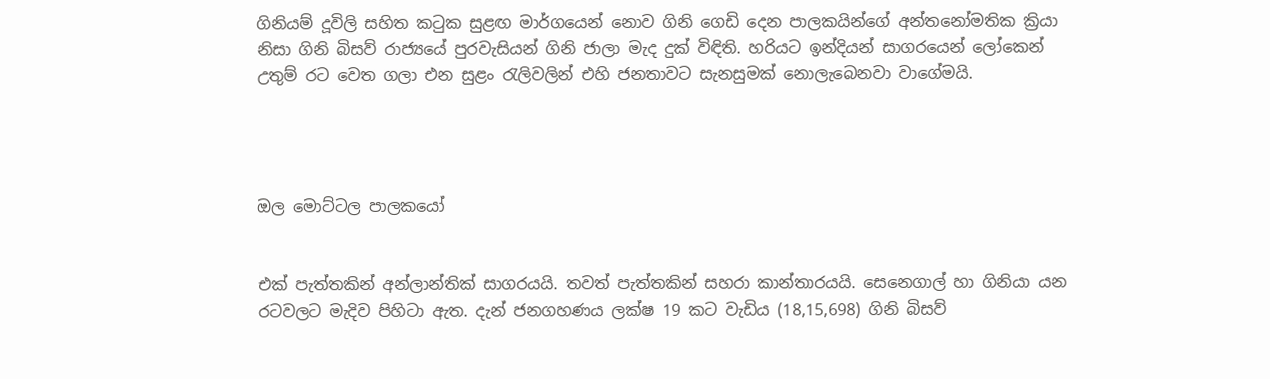ගිනියම් දූවිලි සහිත කටුක සුළඟ මාර්ගයෙන් නොව ගිනි ගෙඩි දෙන පාලකයින්ගේ අන්තනෝමතික ක්‍රියා නිසා ගිනි බිසව් රාජ්‍යයේ පුරවැසියන් ගිනි ජාලා මැද දුක් විඳිති. හරියට ඉන්දියන් සාගරයෙන් ලෝකෙන් උතුම් රට වෙත ගලා එන සුළං රැලිවලින් එහි ජනතාවට සැනසුමක් නොලැබෙනවා වාගේමයි.




ඔල මොට්ටල පාලකයෝ


එක් පැත්තකින් අන්ලාන්තික් සාගරයයි. තවත් පැත්තකින් සහරා කාන්තාරයයි. සෙනෙගාල් හා ගිනියා යන රටවලට මැදිව පිහිටා ඇත. දැන් ජනගහණය ලක්ෂ 19 කට වැඩිය (18,15,698) ගිනි බිසව්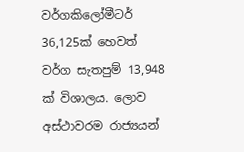වර්ගකිලෝමීටර් 36,125ක් හෙවත් වර්ග සැතපුම් 13,948 ක් විශාලය. ලොව අස්ථාවරම රාජ්‍යයන්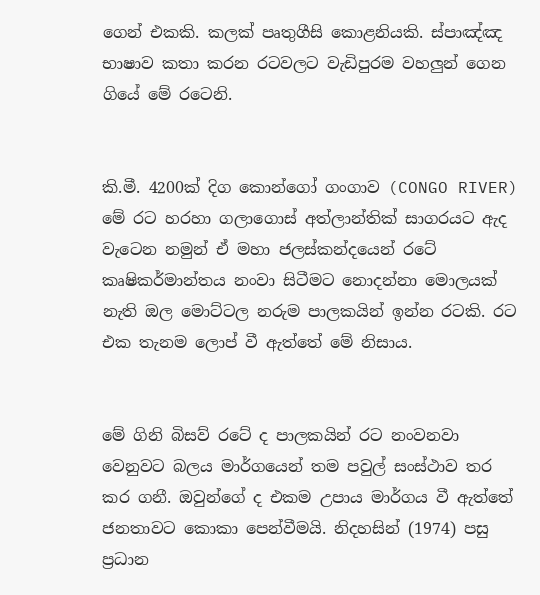ගෙන් එකකි. කලක් පෘතුගීසි කොළනියකි. ස්පාඤ්ඤ භාෂාව කතා කරන රටවලට වැඩිපුරම වහලුන් ගෙන ගියේ මේ රටෙනි.


කි.මී. 4200ක් දිග කොන්ගෝ ගංගාව (CONGO RIVER) මේ රට හරහා ගලාගොස් අත්ලාන්තික් සාගරයට ඇද වැටෙන නමුන් ඒ මහා ජලස්කන්දයෙන් රටේ කෘෂිකර්මාන්තය නංවා සිටීමට නොදන්නා මොලයක් නැති ඔල මොට්ටල නරුම පාලකයින් ඉන්න රටකි. රට එක තැනම ලොප් වී ඇත්තේ මේ නිසාය.


මේ ගිනි බිසව් රටේ ද පාලකයින් රට නංවනවා වෙනුවට බලය මාර්ගයෙන් තම පවුල් සංස්ථාව තර කර ගනී. ඔවුන්ගේ ද එකම උපාය මාර්ගය වී ඇත්තේ ජනතාවට කොකා පෙන්වීමයි. නිදහසින් (1974) පසු ප්‍රධාන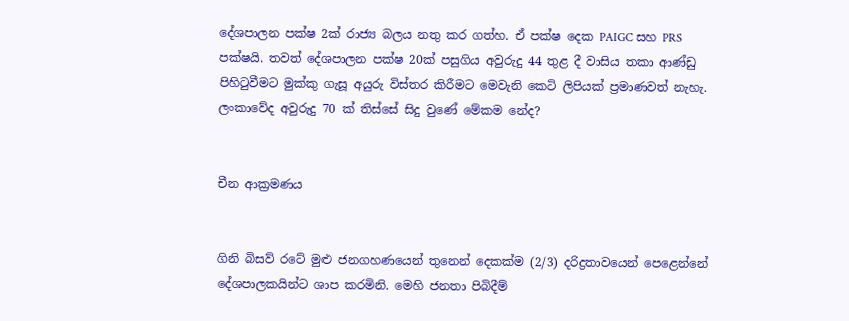දේශපාලන පක්ෂ 2ක් රාජ්‍ය බලය නතු කර ගත්හ. ඒ පක්ෂ දෙක PAIGC සහ PRS පක්ෂයි. තවත් දේශපාලන පක්ෂ 20ක් පසුගිය අවුරුදු 44 තුළ දී වාසිය තකා ආණ්ඩු පිහිටුවීමට මුක්කු ගැසූ අයුරු විස්තර කිරීමට මෙවැනි කෙටි ලිපියක් ප්‍රමාණවත් නැහැ. ලංකාවේද අවුරුදු 70 ක් තිස්සේ සිදු වුණේ මේකම නේද?


චීන ආක්‍රමණය


ගිනි බිසව් රටේ මුළු ජනගහණයෙන් තුනෙන් දෙකක්ම (2/3) දරිද්‍රතාවයෙන් පෙළෙන්නේ දේශපාලකයින්ට ශාප කරමිනි. මෙහි ජනතා පිබිදීම්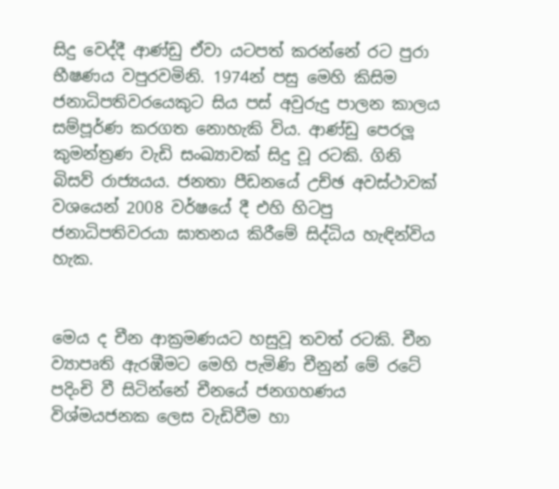සිදු වෙද්දී ආණ්ඩු ඒවා යටපත් කරන්නේ රට පුරා භීෂණය වපුරවමිනි. 1974න් පසු මෙහි කිසිම ජනාධිපතිවරයෙකුට සිය පස් අවුරුදු පාලන කාලය සම්පූර්ණ කරගත නොහැකි විය. ආණ්ඩු පෙරලූ කුමන්ත්‍රණ වැඩි සංඛ්‍යාවක් සිදු වූ රටකි. ගිනි බිසව් රාජ්‍යයය. ජනතා පීඩනයේ උච්ඡ අවස්ථාවක් වශයෙන් 2008 වර්ෂයේ දී එහි හිටපු ජනාධිපතිවරයා ඝාතනය කිරීමේ සිද්ධිය හැඳින්විය හැක.


මෙය ද චීන ආක්‍රමණයට හසුවූ තවත් රටකි. චීන ව්‍යාපෘති ඇරඹීමට මෙහි පැමිණි චීනුන් මේ රටේ පදිංචි වී සිටින්නේ චීනයේ ජනගහණය විශ්මයජනක ලෙස වැඩිවීම හා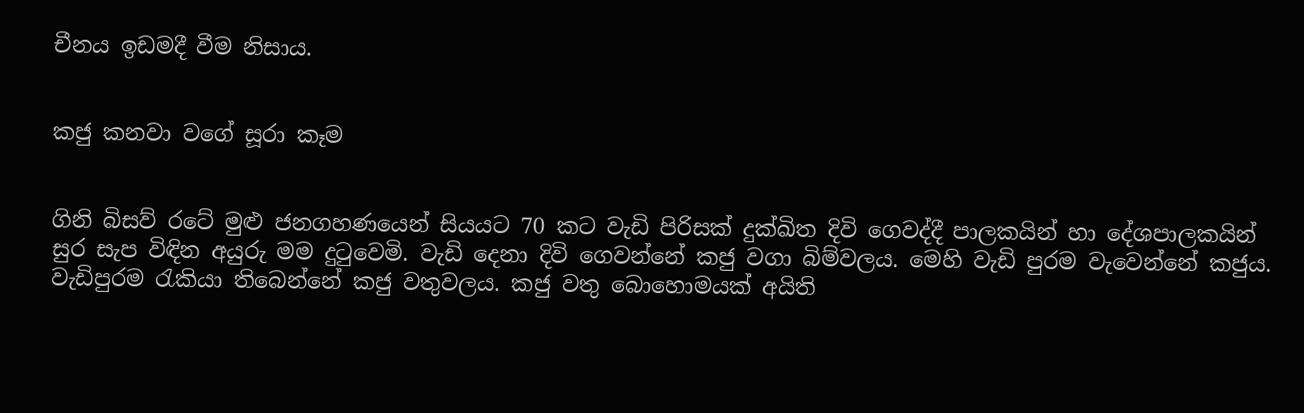චීනය ඉඩමදී වීම නිසාය.


කජු කනවා වගේ සූරා කෑම


ගිනි බිසව් රටේ මුළු ජනගහණයෙන් සියයට 70 කට වැඩි පිරිසක් දුක්ඛිත දිවි ගෙවද්දී පාලකයින් හා දේශපාලකයින් සුර සැප විඳින අයුරු මම දුටුවෙමි. වැඩි දෙනා දිවි ගෙවන්නේ කජු වගා බිම්වලය. මෙහි වැඩි පුරම වැවෙන්නේ කජුය. වැඩිපුරම රැකියා තිබෙන්නේ කජු වතුවලය. කජු වතු බොහොමයක් අයිති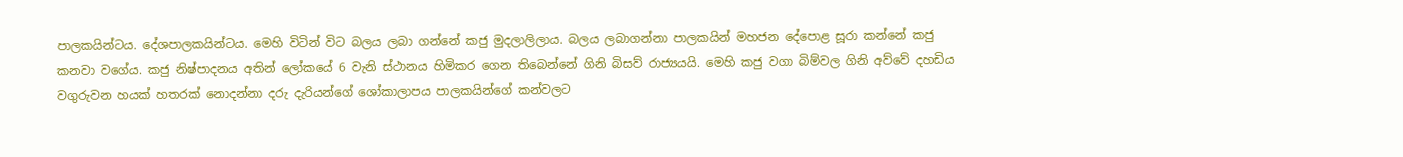පාලකයින්ටය. දේශපාලකයින්ටය. මෙහි විටින් විට බලය ලබා ගන්නේ කජු මුදලාලිලාය. බලය ලබාගන්නා පාලකයින් මහජන දේපොළ සූරා කන්නේ කජු කනවා වගේය. කජු නිෂ්පාදනය අතින් ලෝකයේ 6 වැනි ස්ථානය හිමිකර ගෙන තිබෙන්නේ ගිනි බිසව් රාජ්‍යයයි. මෙහි කජු වගා බිම්වල ගිනි අව්වේ දහඩිය වගුරුවන හයක් හතරක් නොදන්නා දරු දැරියන්ගේ ශෝකාලාපය පාලකයින්ගේ කන්වලට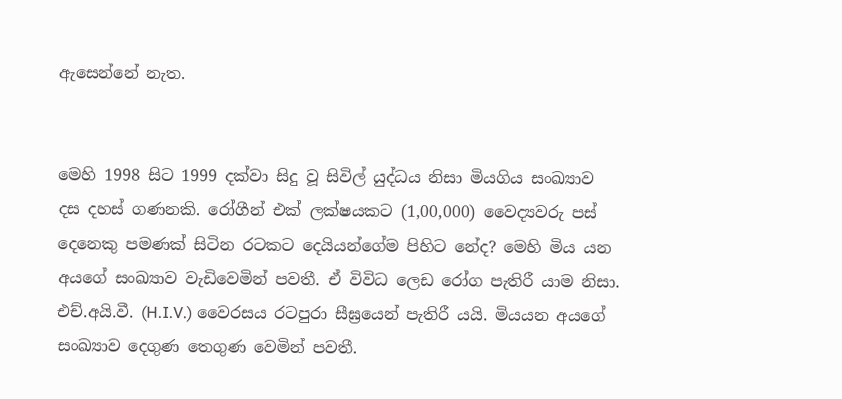ඇසෙන්නේ නැත.


මෙහි 1998 සිට 1999 දක්වා සිදු වූ සිවිල් යුද්ධය නිසා මියගිය සංඛ්‍යාව දස දහස් ගණනකි. රෝගීන් එක් ලක්ෂයකට (1,00,000) වෛද්‍යවරු පස් දෙනෙකු පමණක් සිටින රටකට දෙයියන්ගේම පිහිට නේද? මෙහි මිය යන අයගේ සංඛ්‍යාව වැඩිවෙමින් පවතී. ඒ විවිධ ලෙඩ රෝග පැතිරී යාම නිසා. එච්.අයි.වී. (H.I.V.) වෛරසය රටපුරා සීඝ්‍රයෙන් පැතිරී යයි. මියයන අයගේ සංඛ්‍යාව දෙගුණ තෙගුණ වෙමින් පවතී.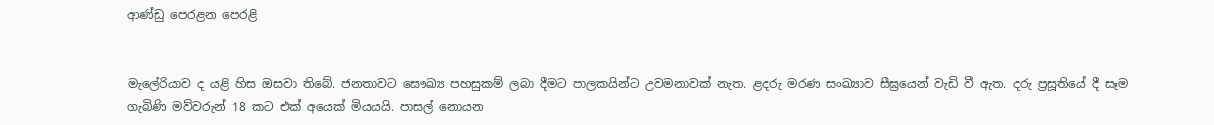ආණ්ඩු පෙරළන පෙරළි


මැලේරියාව ද යළි හිස ඔසවා තිබේ. ජනතාවට සෞඛ්‍ය පහසුකම් ලබා දීමට පාලකයින්ට උවමනාවක් නැත. ළදරු මරණ සංඛ්‍යාව සීඝ්‍රයෙන් වැඩි වී ඇත. දරු ප්‍රසූතියේ දී සෑම ගැබිණි මව්වරුන් 18 කට එක් අයෙක් මියයයි. පාසල් නොයන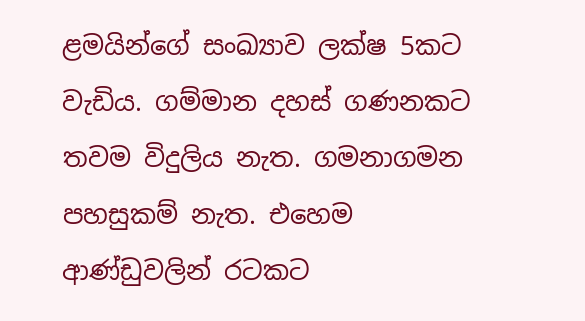ළමයින්ගේ සංඛ්‍යාව ලක්ෂ 5කට වැඩිය. ගම්මාන දහස් ගණනකට තවම විදුලිය නැත. ගමනාගමන පහසුකම් නැත. එහෙම ආණ්ඩුවලින් රටකට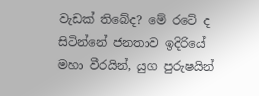වැඩක් තිබේද? මේ රටේ ද සිටින්නේ ජනතාව ඉදිරියේ මහා වීරයින්, යුග පුරුෂයින්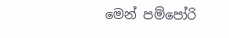මෙන් පම්පෝරි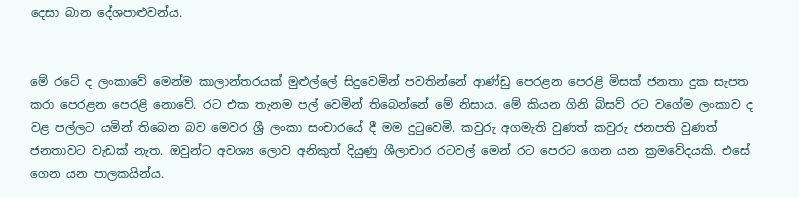දෙසා බාන දේශපාළුවන්ය.


මේ රටේ ද ලංකාවේ මෙන්ම කාලාන්තරයක් මුළුල්ලේ සිදුවෙමින් පවතින්නේ ආණ්ඩු පෙරළන පෙරළි මිසක් ජනතා දුක සැපත කරා පෙරළන පෙරළි නොවේ. රට එක තැනම පල් වෙමින් තිබෙන්නේ මේ නිසාය. මේ කියන ගිනි බිසව් රට වගේම ලංකාව ද වළ පල්ලට යමින් තිබෙන බව මෙවර ශ්‍රී ලංකා සංචාරයේ දී මම දුටුවෙමි. කවුරු අගමැති වුණත් කවුරු ජනපති වුණත් ජනතාවට වැඩක් නැත. ඔවුන්ට අවශ්‍ය ලොව අනිකුත් දියුණු ශීලාචාර රටවල් මෙන් රට පෙරට ගෙන යන ක්‍රමවේදයකි. එසේ ගෙන යන පාලකයින්ය.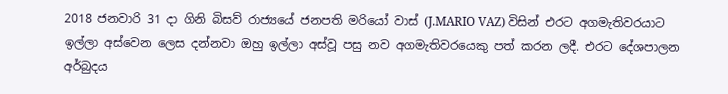2018 ජනවාරි 31 දා ගිනි බිසව් රාජ්‍යයේ ජනපති මරියෝ වාස් (J.MARIO VAZ) විසින් එරට අගමැතිවරයාට ඉල්ලා අස්වෙන ලෙස දන්නවා ඔහු ඉල්ලා අස්වූ පසු නව අගමැතිවරයෙකු පත් කරන ලදී. එරට දේශපාලන අර්බුදය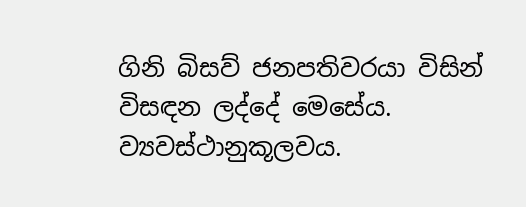ගිනි බිසව් ජනපතිවරයා විසින් විසඳන ලද්දේ මෙසේය. ව්‍යවස්ථානුකූලවය.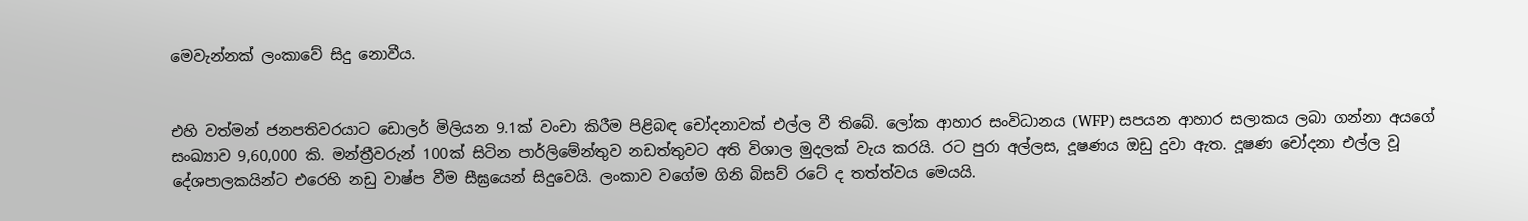මෙවැන්නක් ලංකාවේ සිදු නොවීය.


එහි වත්මන් ජනපතිවරයාට ඩොලර් මිලියන 9.1ක් වංචා කිරීම පිළිබඳ චෝදනාවක් එල්ල වී තිබේ. ලෝක ආහාර සංවිධානය (WFP) සපයන ආහාර සලාකය ලබා ගන්නා අයගේ සංඛ්‍යාව 9,60,000 කි. මන්ත්‍රීවරුන් 100ක් සිටින පාර්ලිමේන්තුව නඩත්තුවට අති විශාල මුදලක් වැය කරයි. රට පුරා අල්ලස, දූෂණය ඔඩු දුවා ඇත. දූෂණ චෝදනා එල්ල වූ දේශපාලකයින්ට එරෙහි නඩු වාෂ්ප වීම සීඝ්‍රයෙන් සිදුවෙයි. ලංකාව වගේම ගිනි බිසව් රටේ ද තත්ත්වය මෙයයි.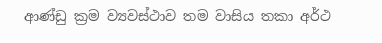ආණ්ඩු ක්‍රම ව්‍යවස්ථාව තම වාසිය තකා අර්ථ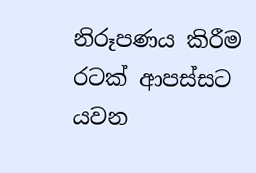නිරූපණය කිරීම රටක් ආපස්සට යවන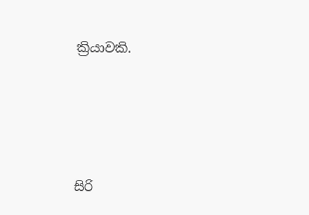ක්‍රියාවකි.





සිරි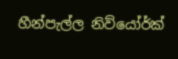හීන්පැල්ල නිව්යෝර්ක්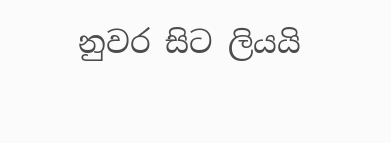නුවර සිට ලියයි